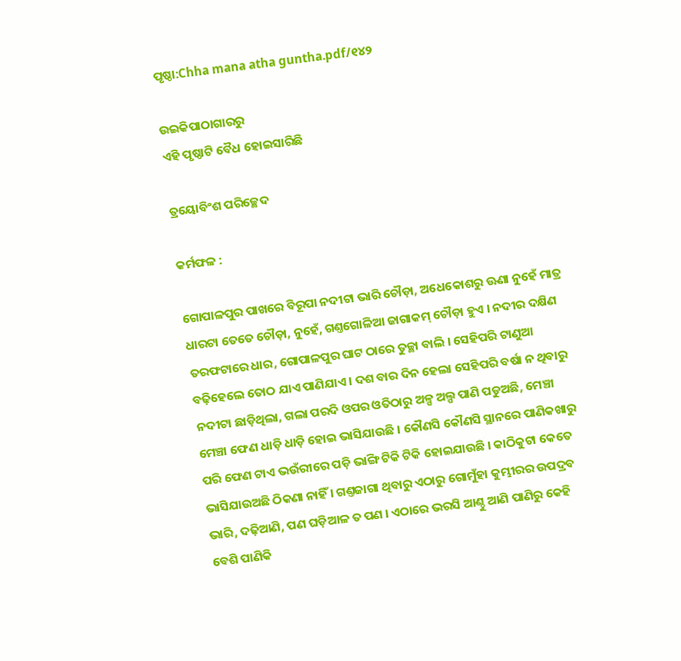ପୃଷ୍ଠା:Chha mana atha guntha.pdf/୧୪୨

ଉଇକିପାଠାଗାର‌ରୁ
ଏହି ପୃଷ୍ଠାଟି ବୈଧ ହୋଇସାରିଛି

ତ୍ରୟୋବିଂଶ ପରିଚ୍ଛେଦ

କର୍ମଫଳ :

ଗୋପାଳପୁର ପାଖରେ ବିରୂପା ନଦୀଟା ଭାରି ଚୌଡ଼ା, ଅଧେକୋଶରୁ ଊଣା ନୁହେଁ ମାତ୍ର ଧାରଟା ତେତେ ଚୌଡ଼ା, ନୁହେଁ, ଗଣ୍ତଗୋଳିଆ ଜାଗାକମ୍ ଚୌଡ଼ା ହୁଏ । ନଦୀର ଦକ୍ଷିଣ ତରଫଟାରେ ଧାର, ଗୋପାଳପୁର ଘାଟ ଠାରେ ତୁଚ୍ଛା ବାଲି । ସେହିପରି ଟାଣୁଆ ବଢ଼ିହେଲେ ତୋଠ ଯାଏ ପାଣିଯାଏ । ଦଶ ବାର ଦିନ ହେଲା ସେହିପରି ବର୍ଷା ନ ଥିବାରୁ ନଦୀଟା ଛାଡ଼ିଥିଲା, ଗଲା ପରଦି ଓପର ଓତିଠାରୁ ଅଳ୍ପ ଅଲ୍ପ ପାଣି ପଡୁଅଛି, ମେଞ୍ଚା ମେଞ୍ଚା ଫେଣ ଧାଡ଼ି ଧାଡ଼ି ହୋଇ ଭାସିଯାଉଛି । କୌଣସି କୌଣସି ସ୍ଥାନରେ ପାଣିକଖାରୁ ପରି ଫେଣ ଟାଏ ଭଉଁରୀରେ ପଡ଼ି ଭାଙ୍ଗି ଟିକି ଟିକି ହୋଇଯାଉଛି । କାଠିକୁଟା କେତେ ଭାସିଯାଉଅଛି ଠିକଣା ନାହିଁ । ଗଣ୍ତଜାଗା ଥିବାରୁ ଏଠାରୁ ଗୋମୁଁହା କୁମ୍ଭୀରର ଉପଦ୍ରବ ଭାରି, ଦଢ଼ିଆଣି, ପଣ ଘଡ଼ିଆଳ ତ ପଣ । ଏଠାରେ ଭରସି ଆଣ୍ଠୁ ଆଣି ପାଣିରୁ କେହି ବେଶି ପାଣିକି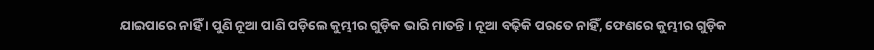ଯାଇପାରେ ନାହିଁ । ପୁଣି ନୂଆ ପାଣି ପଡ଼ିଲେ କୁମ୍ଭୀର ଗୁଡ଼ିକ ଭାରି ମାତନ୍ତି । ନୂଆ ବଢ଼ିକି ପରତେ ନାହିଁ, ଫେଣରେ କୁମ୍ଭୀର ଗୁଡ଼ିକ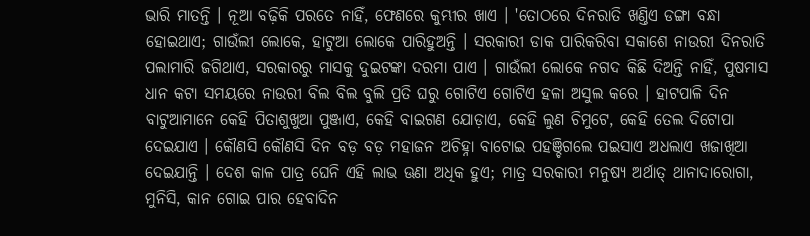ଭାରି ମାତନ୍ତି । ନୂଆ ବଢ଼ିକି ପରତେ ନାହିଁ, ଫେଣରେ କୁମ୍ଭୀର ଖାଏ । 'ତୋଠରେ ଦିନରାତି ଖଣ୍ତିଏ ଡଙ୍ଗା ବନ୍ଧା ହୋଇଥାଏ; ଗାଉଁଲୀ ଲୋକେ, ହାଟୁଆ ଲୋକେ ପାରିହୁଅନ୍ତି । ସରକାରୀ ଡାକ ପାରିକରିବା ସକାଶେ ନାଉରୀ ଦିନରାତି ପଲାମାରି ଜଗିଥାଏ, ସରକାରରୁ ମାସକୁ ଦୁଇଟଙ୍କା ଦରମା ପାଏ । ଗାଉଁଲୀ ଲୋକେ ନଗଦ କିଛି ଦିଅନ୍ତି ନାହିଁ, ପୁଷମାସ ଧାନ କଟା ସମୟରେ ନାଉରୀ ବିଲ ବିଲ ବୁଲି ପ୍ରତି ଘରୁ ଗୋଟିଏ ଗୋଟିଏ ହଳା ଅସୁଲ କରେ । ହାଟପାଳି ଦିନ ବାଟୁଆମାନେ କେହି ପିତାଶୁଖୁଆ ପୁଞ୍ଜାଏ, କେହି ବାଇଗଣ ଯୋଡ଼ାଏ, କେହି ଲୁଣ ଚିମୁଟେ, କେହି ତେଲ ଦିଟୋପା ଦେଇଯାଏ । କୌଣସି କୌଣସି ଦିନ ବଡ଼ ବଡ଼ ମହାଜନ ଅଚିହ୍ନା ବାଟୋଇ ପହଞ୍ଚିଗଲେ ପଇସାଏ ଅଧଲାଏ ଖଜାଖିଆ ଦେଇଯାନ୍ତି । ଦେଶ କାଳ ପାତ୍ର ଘେନି ଏହି ଲାଭ ଊଣା ଅଧିକ ହୁଏ; ମାତ୍ର ସରକାରୀ ମନୁଷ୍ୟ ଅର୍ଥାତ୍ ଥାନାଦାରୋଗା, ମୁନିସି, କାନ ଗୋଇ ପାର ହେବାଦିନ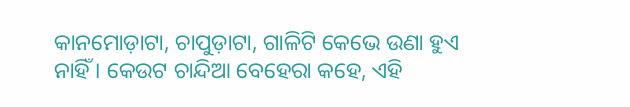କାନମୋଡ଼ାଟା, ଚାପୁଡ଼ାଟା, ଗାଳିଟି କେଭେ ଉଣା ହୁଏ ନାହିଁ । କେଉଟ ଚାନ୍ଦିଆ ବେହେରା କହେ, ଏହି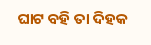ଘାଟ ବହି ତା ଦିହକ